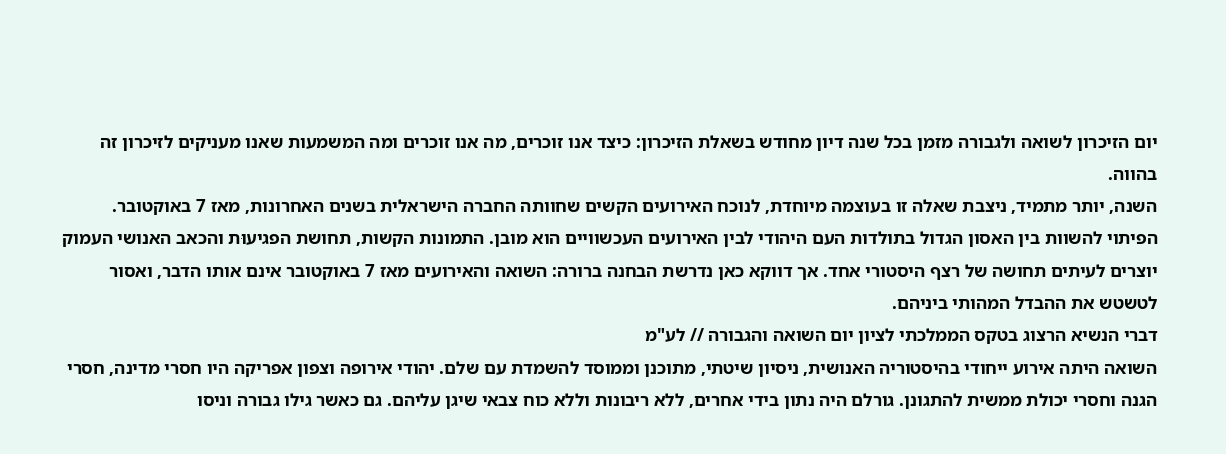יום הזיכרון לשואה ולגבורה מזמן בכל שנה דיון מחודש בשאלת הזיכרון: כיצד אנו זוכרים, מה אנו זוכרים ומה המשמעות שאנו מעניקים לזיכרון זה בהווה.
השנה, יותר מתמיד, ניצבת שאלה זו בעוצמה מיוחדת, לנוכח האירועים הקשים שחוותה החברה הישראלית בשנים האחרונות, מאז 7 באוקטובר.
הפיתוי להשוות בין האסון הגדול בתולדות העם היהודי לבין האירועים העכשוויים הוא מובן. התמונות הקשות, תחושת הפגיעוּת והכאב האנושי העמוק יוצרים לעיתים תחושה של רצף היסטורי אחד. אך דווקא כאן נדרשת הבחנה ברורה: השואה והאירועים מאז 7 באוקטובר אינם אותו הדבר, ואסור לטשטש את ההבדל המהותי ביניהם.
דברי הנשיא הרצוג בטקס הממלכתי לציון יום השואה והגבורה // לע"מ
השואה היתה אירוע ייחודי בהיסטוריה האנושית, ניסיון שיטתי, מתוכנן וממוסד להשמדת עם שלם. יהודי אירופה וצפון אפריקה היו חסרי מדינה, חסרי הגנה וחסרי יכולת ממשית להתגונן. גורלם היה נתון בידי אחרים, ללא ריבונות וללא כוח צבאי שיגן עליהם. גם כאשר גילו גבורה וניסו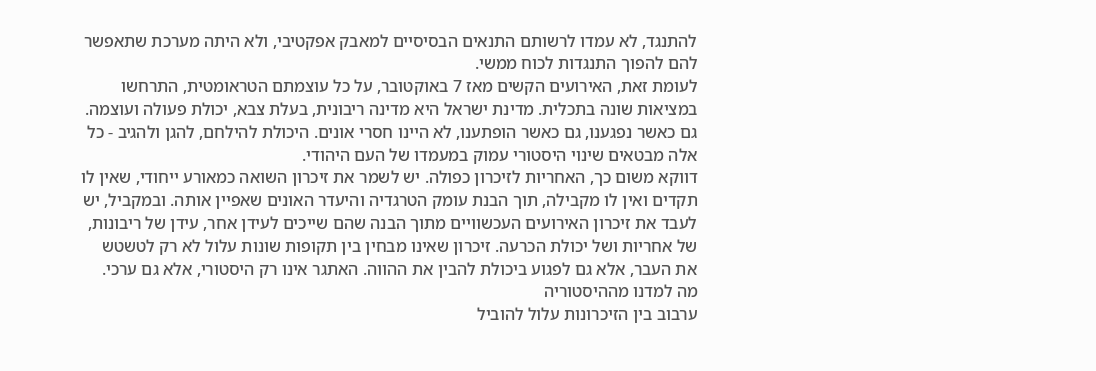להתנגד, לא עמדו לרשותם התנאים הבסיסיים למאבק אפקטיבי, ולא היתה מערכת שתאפשר להם להפוך התנגדות לכוח ממשי.
לעומת זאת, האירועים הקשים מאז 7 באוקטובר, על כל עוצמתם הטראומטית, התרחשו במציאות שונה בתכלית. מדינת ישראל היא מדינה ריבונית, בעלת צבא, יכולת פעולה ועוצמה. גם כאשר נפגענו, גם כאשר הופתענו, לא היינו חסרי אונים. היכולת להילחם, להגן ולהגיב - כל אלה מבטאים שינוי היסטורי עמוק במעמדו של העם היהודי.
דווקא משום כך, האחריות לזיכרון כפולה. יש לשמר את זיכרון השואה כמאורע ייחודי, שאין לו תקדים ואין לו מקבילה, תוך הבנת עומק הטרגדיה והיעדר האונים שאפיין אותה. ובמקביל, יש לעבד את זיכרון האירועים העכשוויים מתוך הבנה שהם שייכים לעידן אחר, עידן של ריבונות, של אחריות ושל יכולת הכרעה. זיכרון שאינו מבחין בין תקופות שונות עלול לא רק לטשטש את העבר, אלא גם לפגוע ביכולת להבין את ההווה. האתגר אינו רק היסטורי, אלא גם ערכי.
מה למדנו מההיסטוריה
ערבוב בין הזיכרונות עלול להוביל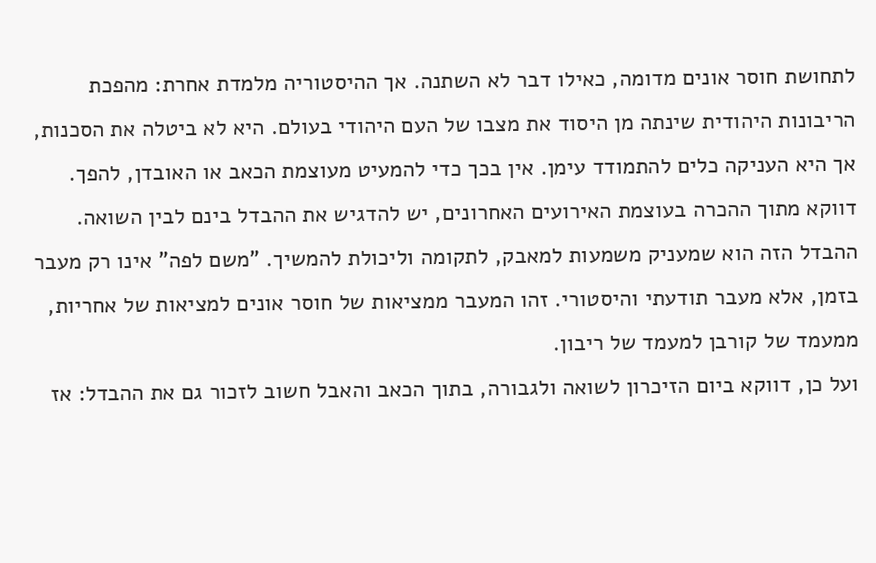לתחושת חוסר אונים מדומה, כאילו דבר לא השתנה. אך ההיסטוריה מלמדת אחרת: מהפכת הריבונות היהודית שינתה מן היסוד את מצבו של העם היהודי בעולם. היא לא ביטלה את הסכנות, אך היא העניקה כלים להתמודד עימן. אין בכך כדי להמעיט מעוצמת הכאב או האובדן, להפך.
דווקא מתוך ההכרה בעוצמת האירועים האחרונים, יש להדגיש את ההבדל בינם לבין השואה. ההבדל הזה הוא שמעניק משמעות למאבק, לתקומה וליכולת להמשיך. "משם לפה" אינו רק מעבר בזמן, אלא מעבר תודעתי והיסטורי. זהו המעבר ממציאות של חוסר אונים למציאות של אחריות, ממעמד של קורבן למעמד של ריבון.
ועל כן, דווקא ביום הזיכרון לשואה ולגבורה, בתוך הכאב והאבל חשוב לזכור גם את ההבדל: אז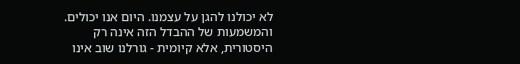לא יכולנו להגן על עצמנו. היום אנו יכולים. והמשמעות של ההבדל הזה אינה רק היסטורית, אלא קיומית - גורלנו שוב אינו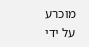מוכרע על ידי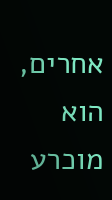אחרים, הוא מוכרע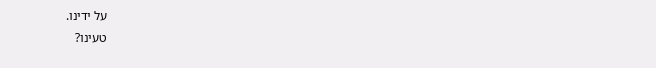על ידינו.
טעינו?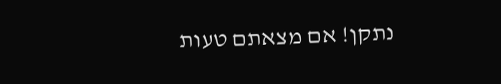נתקן! אם מצאתם טעות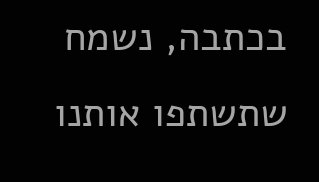בכתבה, נשמח שתשתפו אותנו